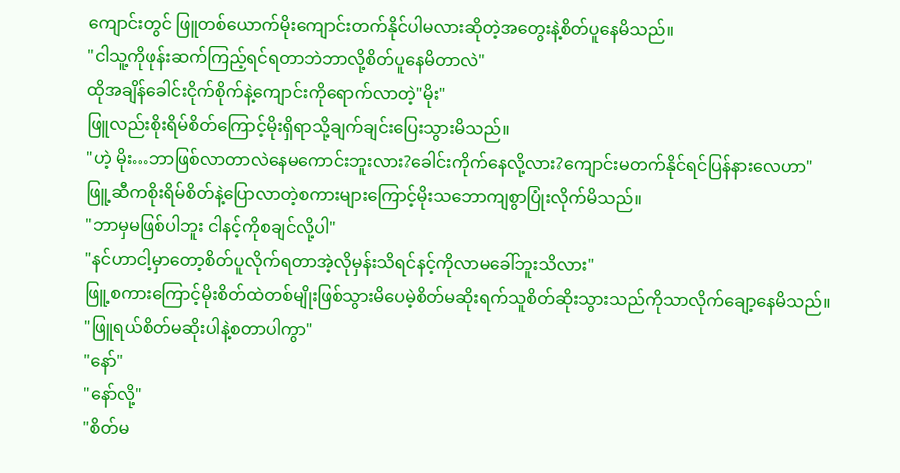ကျောင်းတွင် ဖြူတစ်ယောက်မိုးကျောင်းတက်နိုင်ပါမလားဆိုတဲ့အတွေးနဲ့စိတ်ပူနေမိသည်။
"ငါသူ့ကိုဖုန်းဆက်ကြည့်ရင်ရတာဘဲဘာလို့စိတ်ပူနေမိတာလဲ"
ထိုအချိန်ခေါင်းငိုက်စိုက်နဲ့ကျောင်းကိုရောက်လာတဲ့"မိုး"
ဖြူလည်းစိုးရိမ်စိတ်ကြောင့်မိုးရှိရာသို့ချက်ချင်းပြေးသွားမိသည်။
"ဟဲ့ မိုး…ဘာဖြစ်လာတာလဲနေမကောင်းဘူးလား?ခေါင်းကိုက်နေလို့လား?ကျောင်းမတက်နိုင်ရင်ပြန်နားလေဟာ"
ဖြူ့ဆီကစိုးရိမ်စိတ်နဲ့ပြောလာတဲ့စကားများကြောင့်မိုးသဘောကျစွာပြုံးလိုက်မိသည်။
"ဘာမှမဖြစ်ပါဘူး ငါနင့်ကိုစချင်လို့ပါ"
"နင်ဟာငါ့မှာတော့စိတ်ပူလိုက်ရတာအဲ့လိုမှန်းသိရင်နင့်ကိုလာမခေါ်ဘူးသိလား"
ဖြူ့စကားကြောင့်မိုးစိတ်ထဲတစ်မျိုးဖြစ်သွားမိပေမဲ့စိတ်မဆိုးရက်သူစိတ်ဆိုးသွားသည်ကိုသာလိုက်ချော့နေမိသည်။
"ဖြူရယ်စိတ်မဆိုးပါနဲ့စတာပါကွာ"
"နော်"
"နော်လို့"
"စိတ်မ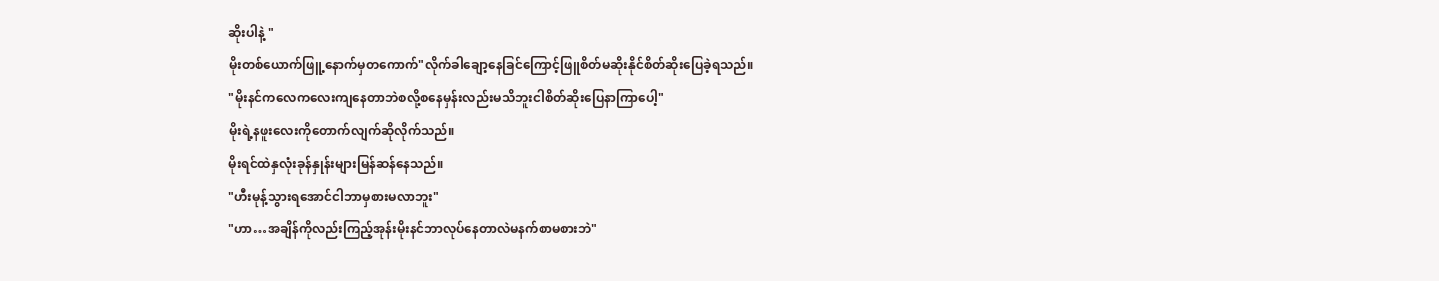ဆိုးပါနဲ့ "
မိုးတစ်ယောက်ဖြူ့နောက်မှတကောက်"လိုက်ခါချော့နေခြင်ကြောင့်ဖြူစိတ်မဆိုးနိုင်စိတ်ဆိုးပြေခဲ့ရသည်။
"မိုးနင်ကလေကလေးကျနေတာဘဲစလို့စနေမှန်းလည်းမသိဘူးငါစိတ်ဆိုးပြေနာကြာပေါ့"
မိုးရဲ့နဖူးလေးကိုတောက်လျက်ဆိုလိုက်သည်။
မိုးရင်ထဲနှလုံးခုန်နှုန်းများမြန်ဆန်နေသည်။
"ဟီးမုန့်သွားရအောင်ငါဘာမှစားမလာဘူး"
"ဟာ…အချိန်ကိုလည်းကြည့်အုန်းမိုးနင်ဘာလုပ်နေတာလဲမနက်စာမစားဘဲ"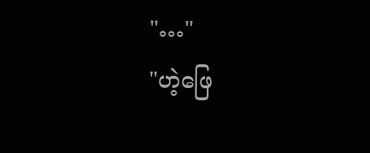"…"
"ဟဲ့ဖြေ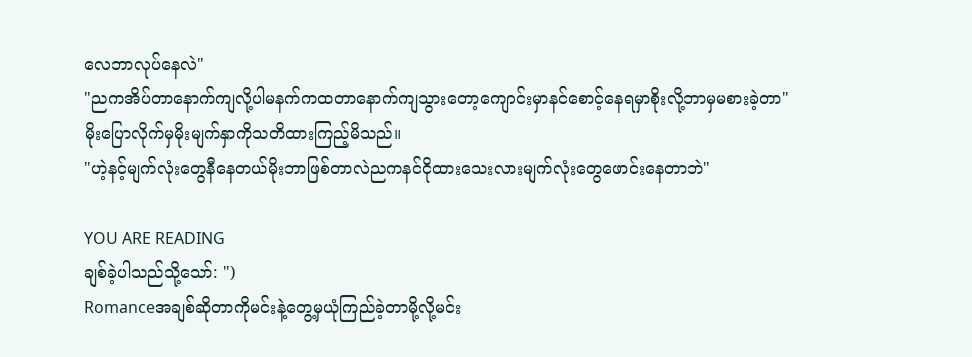လေဘာလုပ်နေလဲ"
"ညကအိပ်တာနောက်ကျလို့ပါမနက်ကထတာနောက်ကျသွားတော့ကျောင်းမှာနင်စောင့်နေရမှာစိုးလို့ဘာမှမစားခဲ့တာ"
မိုးပြောလိုက်မှမိုးမျက်နှာကိုသတိထားကြည့်မိသည်။
"ဟဲ့နင့်မျက်လုံးတွေနီနေတယ်မိုးဘာဖြစ်တာလဲညကနင်ငိုထားသေးလားမျက်လုံးတွေဖောင်းနေတာဘဲ"

YOU ARE READING
ချစ်ခဲ့ပါသည်သို့သော်: ")
Romanceအချစ်ဆိုတာကိုမင်းနဲ့တွေ့မှယုံကြည်ခဲ့တာမို့လို့မင်း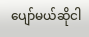ပျော်မယ်ဆိုငါ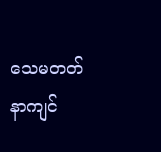သေမတတ်နာကျင်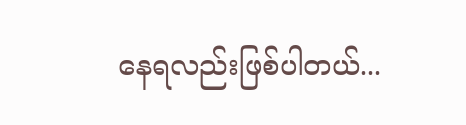နေရလည်းဖြစ်ပါတယ်...